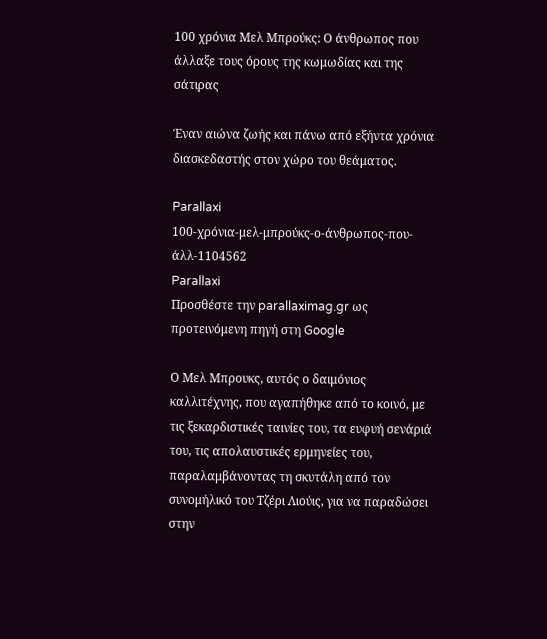100 χρόνια Μελ Μπρούκς: Ο άνθρωπος που άλλαξε τους όρους της κωμωδίας και της σάτιρας

Έναν αιώνα ζωής και πάνω από εξήντα χρόνια διασκεδαστής στον χώρο του θεάματος.

Parallaxi
100-χρόνια-μελ-μπρούκς-ο-άνθρωπος-που-άλλ-1104562
Parallaxi
Προσθέστε την parallaximag.gr ως προτεινόμενη πηγή στη Google

Ο Μελ Μπρουκς, αυτός ο δαιμόνιος καλλιτέχνης, που αγαπήθηκε από το κοινό, με τις ξεκαρδιστικές ταινίες του, τα ευφυή σενάριά του, τις απολαυστικές ερμηνείες του, παραλαμβάνοντας τη σκυτάλη από τον συνομήλικό του Τζέρι Λιούις, για να παραδώσει στην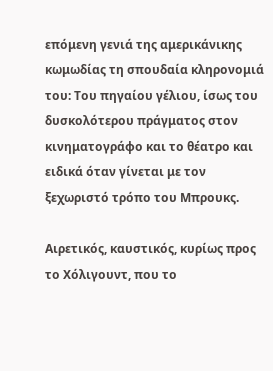επόμενη γενιά της αμερικάνικης κωμωδίας τη σπουδαία κληρονομιά του: Του πηγαίου γέλιου, ίσως του δυσκολότερου πράγματος στον κινηματογράφο και το θέατρο και ειδικά όταν γίνεται με τον ξεχωριστό τρόπο του Μπρουκς.

Αιρετικός, καυστικός, κυρίως προς το Χόλιγουντ, που το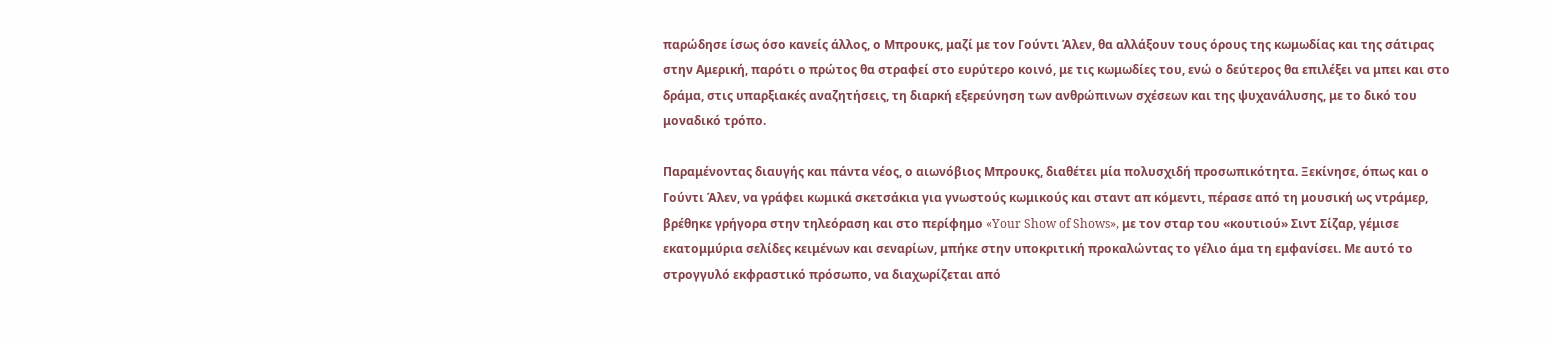παρώδησε ίσως όσο κανείς άλλος, ο Μπρουκς, μαζί με τον Γούντι Άλεν, θα αλλάξουν τους όρους της κωμωδίας και της σάτιρας στην Αμερική, παρότι ο πρώτος θα στραφεί στο ευρύτερο κοινό, με τις κωμωδίες του, ενώ ο δεύτερος θα επιλέξει να μπει και στο δράμα, στις υπαρξιακές αναζητήσεις, τη διαρκή εξερεύνηση των ανθρώπινων σχέσεων και της ψυχανάλυσης, με το δικό του μοναδικό τρόπο.

Παραμένοντας διαυγής και πάντα νέος, ο αιωνόβιος Μπρουκς, διαθέτει μία πολυσχιδή προσωπικότητα. Ξεκίνησε, όπως και ο Γούντι Άλεν, να γράφει κωμικά σκετσάκια για γνωστούς κωμικούς και σταντ απ κόμεντι, πέρασε από τη μουσική ως ντράμερ, βρέθηκε γρήγορα στην τηλεόραση και στο περίφημο «Your Show of Shows», με τον σταρ του «κουτιού» Σιντ Σίζαρ, γέμισε εκατομμύρια σελίδες κειμένων και σεναρίων, μπήκε στην υποκριτική προκαλώντας το γέλιο άμα τη εμφανίσει. Με αυτό το στρογγυλό εκφραστικό πρόσωπο, να διαχωρίζεται από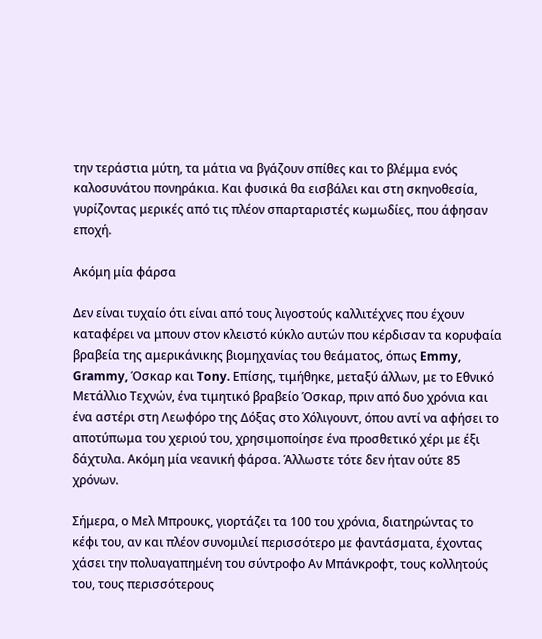την τεράστια μύτη, τα μάτια να βγάζουν σπίθες και το βλέμμα ενός καλοσυνάτου πονηράκια. Και φυσικά θα εισβάλει και στη σκηνοθεσία, γυρίζοντας μερικές από τις πλέον σπαρταριστές κωμωδίες, που άφησαν εποχή.

Ακόμη μία φάρσα

Δεν είναι τυχαίο ότι είναι από τους λιγοστούς καλλιτέχνες που έχουν καταφέρει να μπουν στον κλειστό κύκλο αυτών που κέρδισαν τα κορυφαία βραβεία της αμερικάνικης βιομηχανίας του θεάματος, όπως Emmy, Grammy, Όσκαρ και Tony. Επίσης, τιμήθηκε, μεταξύ άλλων, με το Εθνικό Μετάλλιο Τεχνών, ένα τιμητικό βραβείο Όσκαρ, πριν από δυο χρόνια και ένα αστέρι στη Λεωφόρο της Δόξας στο Χόλιγουντ, όπου αντί να αφήσει το αποτύπωμα του χεριού του, χρησιμοποίησε ένα προσθετικό χέρι με έξι δάχτυλα. Ακόμη μία νεανική φάρσα. Άλλωστε τότε δεν ήταν ούτε 85 χρόνων.

Σήμερα, ο Μελ Μπρουκς, γιορτάζει τα 100 του χρόνια, διατηρώντας το κέφι του, αν και πλέον συνομιλεί περισσότερο με φαντάσματα, έχοντας χάσει την πολυαγαπημένη του σύντροφο Αν Μπάνκροφτ, τους κολλητούς του, τους περισσότερους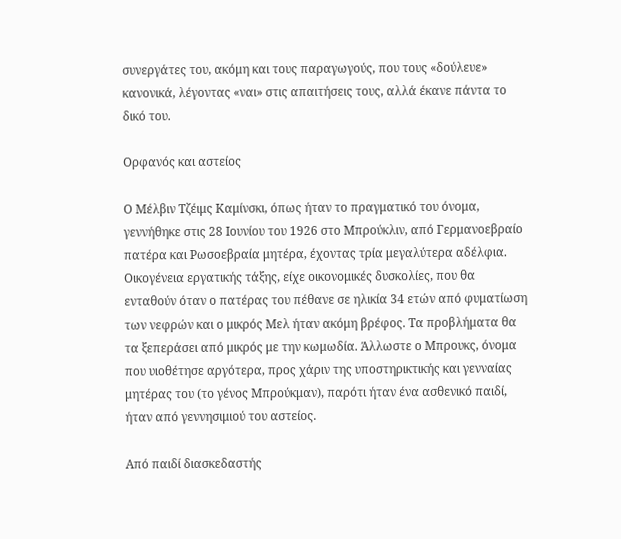συνεργάτες του, ακόμη και τους παραγωγούς, που τους «δούλευε» κανονικά, λέγοντας «ναι» στις απαιτήσεις τους, αλλά έκανε πάντα το δικό του.

Ορφανός και αστείος

Ο Μέλβιν Τζέιμς Καμίνσκι, όπως ήταν το πραγματικό του όνομα, γεννήθηκε στις 28 Ιουνίου του 1926 στο Μπρούκλιν, από Γερμανοεβραίο πατέρα και Ρωσοεβραία μητέρα, έχοντας τρία μεγαλύτερα αδέλφια. Οικογένεια εργατικής τάξης, είχε οικονομικές δυσκολίες, που θα ενταθούν όταν ο πατέρας του πέθανε σε ηλικία 34 ετών από φυματίωση των νεφρών και ο μικρός Μελ ήταν ακόμη βρέφος. Τα προβλήματα θα τα ξεπεράσει από μικρός με την κωμωδία. Άλλωστε ο Μπρουκς, όνομα που υιοθέτησε αργότερα, προς χάριν της υποστηρικτικής και γενναίας μητέρας του (το γένος Μπρούκμαν), παρότι ήταν ένα ασθενικό παιδί, ήταν από γεννησιμιού του αστείος.

Από παιδί διασκεδαστής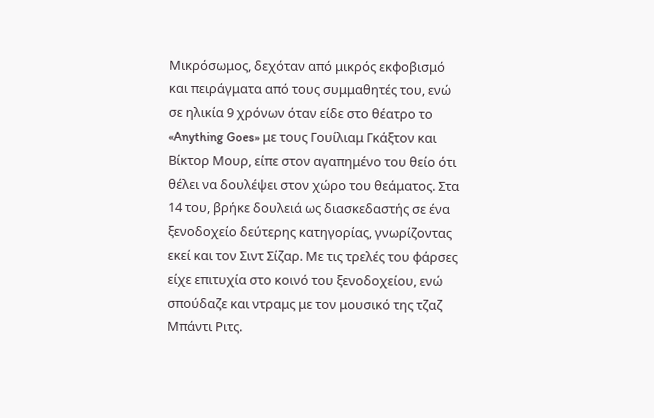Μικρόσωμος, δεχόταν από μικρός εκφοβισμό και πειράγματα από τους συμμαθητές του, ενώ σε ηλικία 9 χρόνων όταν είδε στο θέατρο το «Anything Goes» με τους Γουίλιαμ Γκάξτον και Βίκτορ Μουρ, είπε στον αγαπημένο του θείο ότι θέλει να δουλέψει στον χώρο του θεάματος. Στα 14 του, βρήκε δουλειά ως διασκεδαστής σε ένα ξενοδοχείο δεύτερης κατηγορίας, γνωρίζοντας εκεί και τον Σιντ Σίζαρ. Με τις τρελές του φάρσες είχε επιτυχία στο κοινό του ξενοδοχείου, ενώ σπούδαζε και ντραμς με τον μουσικό της τζαζ Μπάντι Ριτς.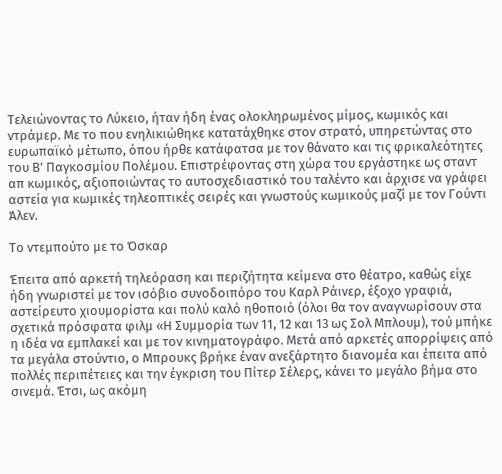Τελειώνοντας το Λύκειο, ήταν ήδη ένας ολοκληρωμένος μίμος, κωμικός και ντράμερ. Με το που ενηλικιώθηκε κατατάχθηκε στον στρατό, υπηρετώντας στο ευρωπαϊκό μέτωπο, όπου ήρθε κατάφατσα με τον θάνατο και τις φρικαλεότητες του Β’ Παγκοσμίου Πολέμου. Επιστρέφοντας στη χώρα του εργάστηκε ως σταντ απ κωμικός, αξιοποιώντας το αυτοσχεδιαστικό του ταλέντο και άρχισε να γράφει αστεία για κωμικές τηλεοπτικές σειρές και γνωστούς κωμικούς μαζί με τον Γούντι Άλεν.

Το ντεμπούτο με το Όσκαρ

Έπειτα από αρκετή τηλεόραση και περιζήτητα κείμενα στο θέατρο, καθώς είχε ήδη γνωριστεί με τον ισόβιο συνοδοιπόρο του Καρλ Ράινερ, έξοχο γραφιά, αστείρευτο χιουμορίστα και πολύ καλό ηθοποιό (όλοι θα τον αναγνωρίσουν στα σχετικά πρόσφατα φιλμ «Η Συμμορία των 11, 12 και 13 ως Σολ Μπλουμ), τού μπήκε η ιδέα να εμπλακεί και με τον κινηματογράφο. Μετά από αρκετές απορρίψεις από τα μεγάλα στούντιο, ο Μπρουκς βρήκε έναν ανεξάρτητο διανομέα και έπειτα από πολλές περιπέτειες και την έγκριση του Πίτερ Σέλερς, κάνει το μεγάλο βήμα στο σινεμά. Έτσι, ως ακόμη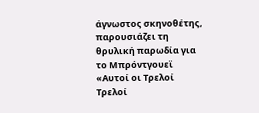άγνωστος σκηνοθέτης, παρουσιάζει τη θρυλική παρωδία για το Μπρόντγουεϊ «Αυτοί οι Τρελοί Τρελοί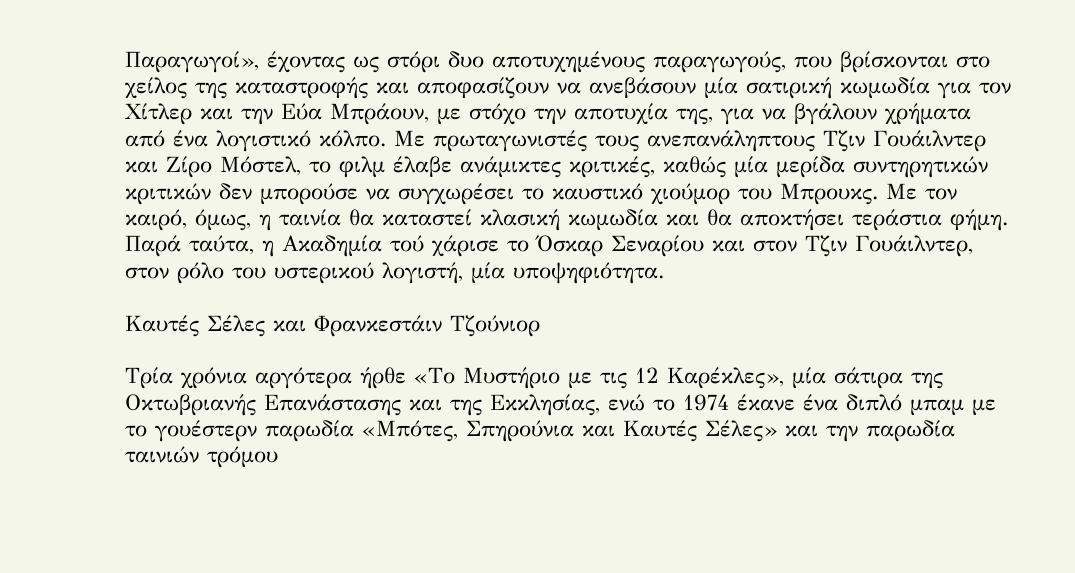Παραγωγοί», έχοντας ως στόρι δυο αποτυχημένους παραγωγούς, που βρίσκονται στο χείλος της καταστροφής και αποφασίζουν να ανεβάσουν μία σατιρική κωμωδία για τον Χίτλερ και την Εύα Μπράουν, με στόχο την αποτυχία της, για να βγάλουν χρήματα από ένα λογιστικό κόλπο. Με πρωταγωνιστές τους ανεπανάληπτους Τζιν Γουάιλντερ και Ζίρο Μόστελ, το φιλμ έλαβε ανάμικτες κριτικές, καθώς μία μερίδα συντηρητικών κριτικών δεν μπορούσε να συγχωρέσει το καυστικό χιούμορ του Μπρουκς. Με τον καιρό, όμως, η ταινία θα καταστεί κλασική κωμωδία και θα αποκτήσει τεράστια φήμη. Παρά ταύτα, η Ακαδημία τού χάρισε το Όσκαρ Σεναρίου και στον Τζιν Γουάιλντερ, στον ρόλο του υστερικού λογιστή, μία υποψηφιότητα.

Καυτές Σέλες και Φρανκεστάιν Τζούνιορ

Τρία χρόνια αργότερα ήρθε «Το Μυστήριο με τις 12 Καρέκλες», μία σάτιρα της Οκτωβριανής Επανάστασης και της Εκκλησίας, ενώ το 1974 έκανε ένα διπλό μπαμ με το γουέστερν παρωδία «Μπότες, Σπηρούνια και Καυτές Σέλες» και την παρωδία ταινιών τρόμου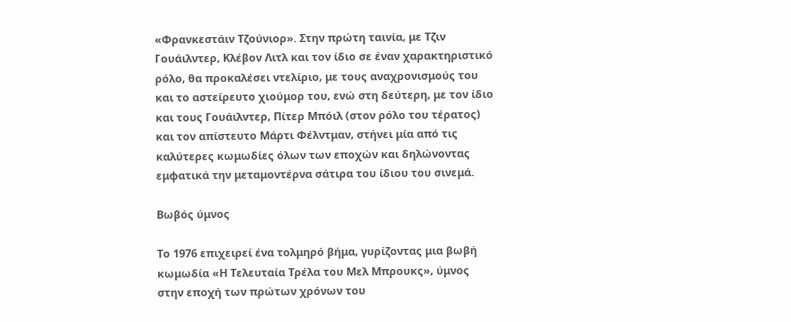«Φρανκεστάιν Τζούνιορ». Στην πρώτη ταινία, με Τζιν Γουάιλντερ, Κλέβον Λιτλ και τον ίδιο σε έναν χαρακτηριστικό ρόλο, θα προκαλέσει ντελίριο, με τους αναχρονισμούς του και το αστείρευτο χιούμορ του, ενώ στη δεύτερη, με τον ίδιο και τους Γουάιλντερ, Πίτερ Μπόιλ (στον ρόλο του τέρατος) και τον απίστευτο Μάρτι Φέλντμαν, στήνει μία από τις καλύτερες κωμωδίες όλων των εποχών και δηλώνοντας εμφατικά την μεταμοντέρνα σάτιρα του ίδιου του σινεμά.

Βωβός ύμνος

Το 1976 επιχειρεί ένα τολμηρό βήμα, γυρίζοντας μια βωβή κωμωδία «Η Τελευταία Τρέλα του Μελ Μπρουκς», ύμνος στην εποχή των πρώτων χρόνων του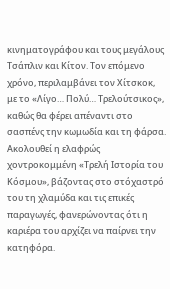κινηματογράφου και τους μεγάλους Τσάπλιν και Κίτον. Τον επόμενο χρόνο, περιλαμβάνει τον Χίτσκοκ, με το «Λίγο… Πολύ… Τρελούτσικος», καθώς θα φέρει απέναντι στο σασπένς την κωμωδία και τη φάρσα. Ακολουθεί η ελαφρώς χοντροκομμένη «Τρελή Ιστορία του Κόσμου», βάζοντας στο στόχαστρό του τη χλαμύδα και τις επικές παραγωγές, φανερώνοντας ότι η καριέρα του αρχίζει να παίρνει την κατηφόρα.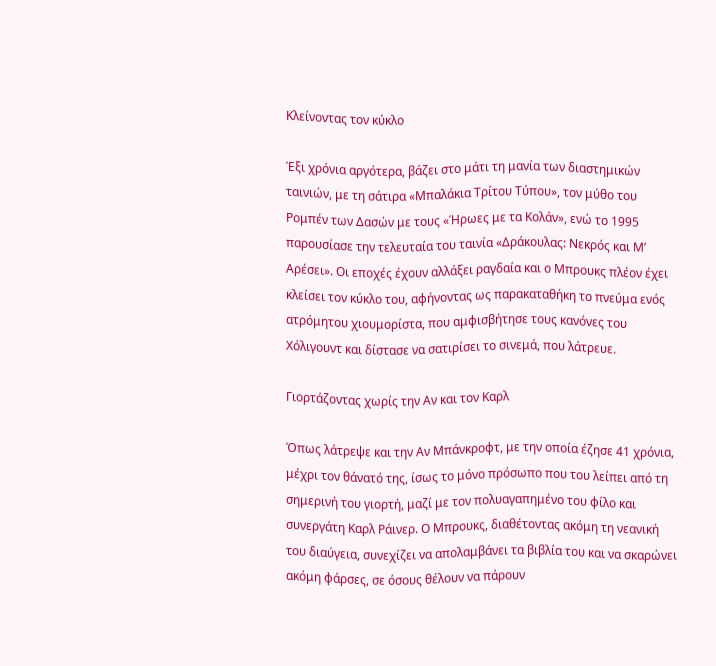Κλείνοντας τον κύκλο

Έξι χρόνια αργότερα, βάζει στο μάτι τη μανία των διαστημικών ταινιών, με τη σάτιρα «Μπαλάκια Τρίτου Τύπου», τον μύθο του Ρομπέν των Δασών με τους «Ήρωες με τα Κολάν», ενώ το 1995 παρουσίασε την τελευταία του ταινία «Δράκουλας: Νεκρός και Μ’ Αρέσει». Οι εποχές έχουν αλλάξει ραγδαία και ο Μπρουκς πλέον έχει κλείσει τον κύκλο του, αφήνοντας ως παρακαταθήκη το πνεύμα ενός ατρόμητου χιουμορίστα, που αμφισβήτησε τους κανόνες του Χόλιγουντ και δίστασε να σατιρίσει το σινεμά, που λάτρευε.

Γιορτάζοντας χωρίς την Αν και τον Καρλ

Όπως λάτρεψε και την Αν Μπάνκροφτ, με την οποία έζησε 41 χρόνια, μέχρι τον θάνατό της, ίσως το μόνο πρόσωπο που του λείπει από τη σημερινή του γιορτή, μαζί με τον πολυαγαπημένο του φίλο και συνεργάτη Καρλ Ράινερ. Ο Μπρουκς, διαθέτοντας ακόμη τη νεανική του διαύγεια, συνεχίζει να απολαμβάνει τα βιβλία του και να σκαρώνει ακόμη φάρσες, σε όσους θέλουν να πάρουν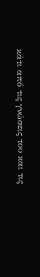κάτι από τις γνώσεις του και τις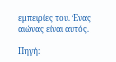εμπειρίες του. Ένας αιώνας είναι αυτός.

Πηγή: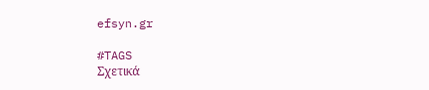efsyn.gr

#TAGS
Σχετικά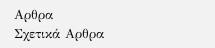Αρθρα
Σχετικά Αρθρα